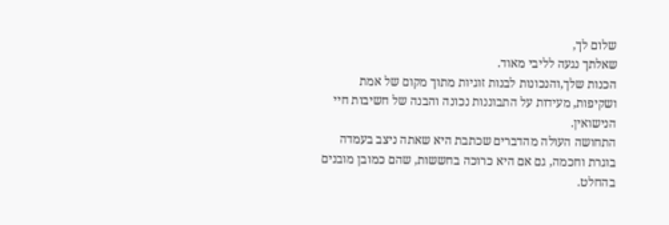שלום לך,
שאלתך נגעה לליבי מאוד.
הכנות שלך,והנכונות לבנות זוגיות מתוך מקום של אמת ושקיפות, מעידות על התבוננות נכונה והבנה של חשיבות חיי הנישואין.
התחושה העולה מהדברים שכתבת היא שאתה ניצב בעמדה בוגרת וחכמה, גם אם היא כרוכה בחששות, שהם כמובן מובנים בהחלט.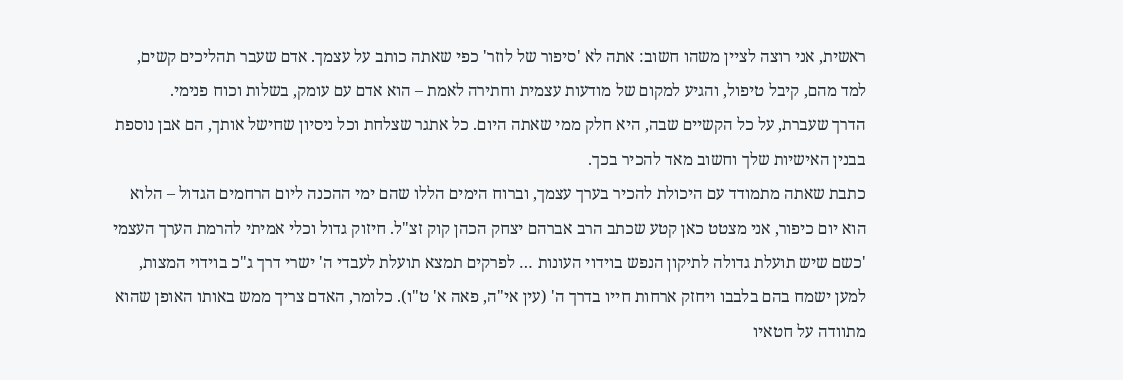ראשית, אני רוצה לציין משהו חשוב: אתה לא 'סיפור של לוזר' כפי שאתה כותב על עצמך. אדם שעבר תהליכים קשים, למד מהם, קיבל טיפול, והגיע למקום של מודעות עצמית וחתירה לאמת – הוא אדם עם עומק, בשלות וכוח פנימי.
הדרך שעברת, על כל הקשיים שבה, היא חלק ממי שאתה היום. כל אתגר שצלחת וכל ניסיון שחישל אותך, הם אבן נוספת בבנין האישיות שלך וחשוב מאד להכיר בכך.
כתבת שאתה מתמודד עם היכולת להכיר בערך עצמך, וברוח הימים הללו שהם ימי ההכנה ליום הרחמים הגדול – הלוא הוא יום כיפור, אני מצטט כאן קטע שכתב הרב אברהם יצחק הכהן קוק זצ"ל. חיזוק גדול וכלי אמיתי להרמת הערך העצמי 'כשם שיש תועלת גדולה לתיקון הנפש בוידוי העונות … לפרקים תמצא תועלת לעבדי ה' ישרי דרך ג"כ בוידוי המצות, למען ישמח בהם בלבבו ויחזק ארחות חייו בדרך ה' (עין אי"ה, פאה א' ט"ו). כלומר, האדם צריך ממש באותו האופן שהוא מתוודה על חטאיו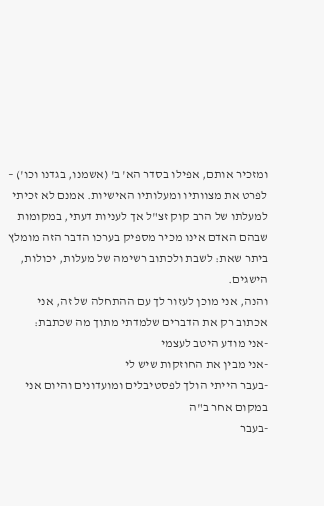ומזכיר אותם, אפילו בסדר הא' ב' (אשמנו, בגדנו וכו') – לפרט את מצוותיו ומעלותיו האישיות. אמנם לא זכיתי למעלתו של הרב קוק זצ"ל אך לעניות דעתי, במקומות שבהם האדם אינו מכיר מספיק בערכו הדבר הזה מומלץ ביתר שאת: לשבת ולכתוב רשימה של מעלות, יכולות, הישגים.
והנה, אני מוכן לעזור לך עם ההתחלה של זה, אני אכתוב רק את הדברים שלמדתי מתוך מה שכתבת:
-אני מודע היטב לעצמי
-אני מבין את החוזקות שיש לי
-בעבר הייתי הולך לפסטיבלים ומועדונים והיום אני במקום אחר ב"ה
-בעבר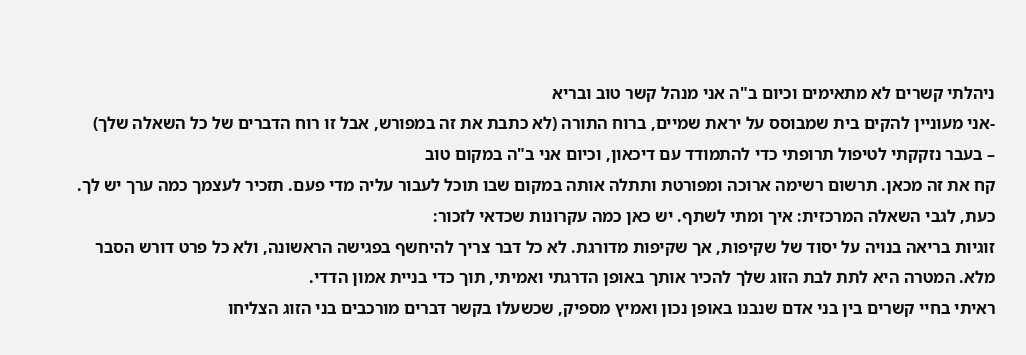ניהלתי קשרים לא מתאימים וכיום ב"ה אני מנהל קשר טוב ובריא
-אני מעוניין להקים בית שמבוסס על יראת שמיים, ברוח התורה (לא כתבת את זה במפורש, אבל זו רוח הדברים של כל השאלה שלך)
– בעבר נזקקתי לטיפול תרופתי כדי להתמודד עם דיכאון, וכיום אני ב"ה במקום טוב
קח את זה מכאן. תרשום רשימה ארוכה ומפורטת ותתלה אותה במקום שבו תוכל לעבור עליה מדי פעם. תזכיר לעצמך כמה ערך יש לך.
כעת, לגבי השאלה המרכזית: איך ומתי לשתף. יש כאן כמה עקרונות שכדאי לזכור:
זוגיות בריאה בנויה על יסוד של שקיפות, אך שקיפות מדורגת. לא כל דבר צריך להיחשף בפגישה הראשונה, ולא כל פרט דורש הסבר מלא. המטרה היא לתת לבת הזוג שלך להכיר אותך באופן הדרגתי ואמיתי, תוך כדי בניית אמון הדדי.
ראיתי בחיי קשרים בין בני אדם שנבנו באופן נכון ואמיץ מספיק, שכשעלו בקשר דברים מורכבים בני הזוג הצליחו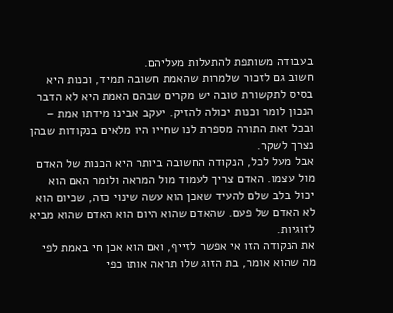בעבודה משותפת להתעלות מעליהם.
חשוב גם לזכור שלמרות שהאמת חשובה תמיד, וכנות היא בסיס לתקשורת טובה יש מקרים שבהם האמת היא לא הדבר הנכון לומר וכנות יכולה להזיק. יעקב אבינו מידתו אמת – ובכל זאת התורה מספרת לנו שחייו היו מלאים בנקודות שבהן נצרך לשקר.
אבל מעל לכל, הנקודה החשובה ביותר היא הכנות של האדם מול עצמו. האדם צריך לעמוד מול המראה ולומר האם הוא יכול בלב שלם להעיד שאכן הוא עשה שינוי כזה, שכיום הוא לא האדם של פעם. שהאדם שהוא היום הוא האדם שהוא מביא לזוגיות.
את הנקודה הזו אי אפשר לזייף, ואם הוא אכן חי באמת לפי מה שהוא אומר, בת הזוג שלו תראה אותו כפי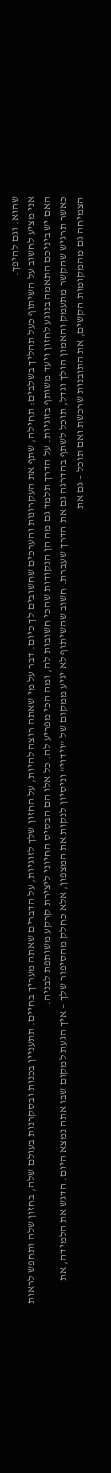שהוא. וגם להיפך.
אני מציע לחשוב על השיתוף כעל תהליך בשלבים: תחילה, שתף את העקרונות והערכים שחשובים לך כיום. דבר על מי שאתה רוצה להיות, על החזון שלך לזוגיות, על הדברים שאתה מעריך בחיים. תתעניין בכנות ובסקרנות בעולם שלה, בחזון שלה ותחפש לראות האם יש ביניכם התאמה בנוגע לחזון ויעד משותף בזוגיות. על הדרך תלמד גם מה הן הנקודות שהכי חשובות לה, ומה הכי מפריע לה. כל אלו הם הבסיס החיוני ליצירת קרקע משותפת לבניה.
כאשר תרגיש שהקשר מתעמק והאמון הולך וגדל, תוכל לשתף בהדרגה גם את הדרך שעברת. חשוב שהשיתוף לא יגיע ממקום של "וידוי" וניסיון לנקות את המצפון, אלא כחלק מהסיפור שלך – איך הגעת למקום שבו אתה נמצא היום. הדגש את הלמידה, את הצמיחה גם מהמקומות הקשים, את התובנות שרכשת ואם תוכל – גם את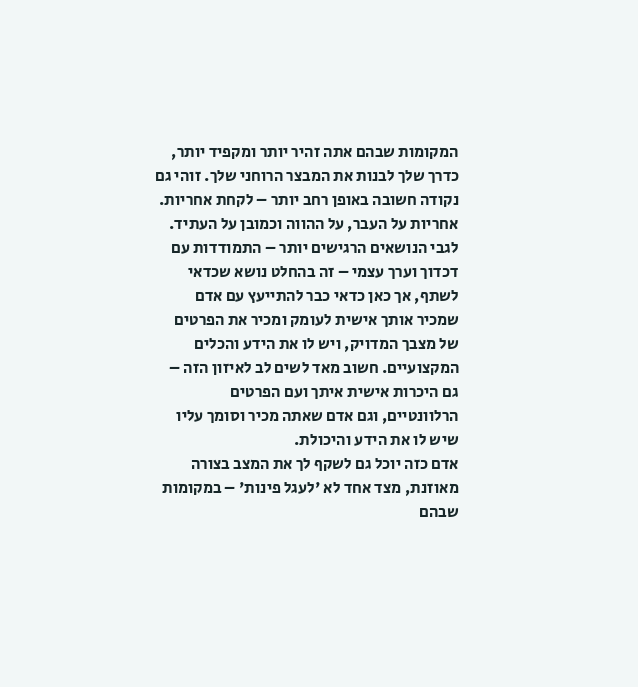המקומות שבהם אתה זהיר יותר ומקפיד יותר, כדרך שלך לבנות את המבצר הרוחני שלך. זוהי גם נקודה חשובה באופן רחב יותר – לקחת אחריות. אחריות על העבר, על ההווה וכמובן על העתיד.
לגבי הנושאים הרגישים יותר – התמודדות עם דכדוך וערך עצמי – זה בהחלט נושא שכדאי לשתף, אך כאן כדאי כבר להתייעץ עם אדם שמכיר אותך אישית לעומק ומכיר את הפרטים של מצבך המדויק, ויש לו את הידע והכלים המקצועיים. חשוב מאד לשים לב לאיזון הזה – גם היכרות אישית איתך ועם הפרטים הרלוונטיים, וגם אדם שאתה מכיר וסומך עליו שיש לו את הידע והיכולת.
אדם כזה יוכל גם לשקף לך את המצב בצורה מאוזנת, מצד אחד לא 'לעגל פינות' – במקומות שבהם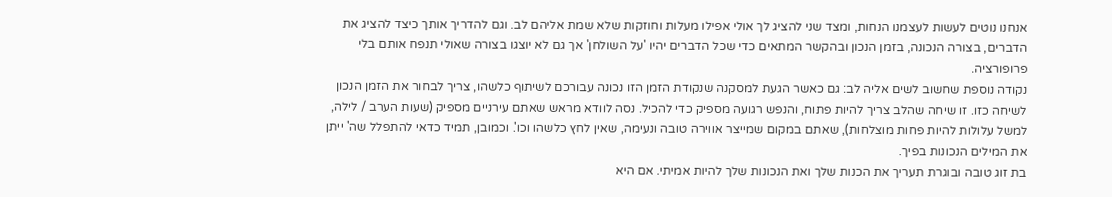אנחנו נוטים לעשות לעצמנו הנחות, ומצד שני להציג לך אולי אפילו מעלות וחוזקות שלא שמת אליהם לב. וגם להדריך אותך כיצד להציג את הדברים, בצורה הנכונה, בזמן הנכון ובהקשר המתאים כדי שכל הדברים יהיו 'על השולחן' אך גם לא יוצגו בצורה שאולי תנפח אותם בלי פרופורציה.
נקודה נוספת שחשוב לשים אליה לב: גם כאשר הגעת למסקנה שנקודת הזמן הזו נכונה עבורכם לשיתוף כלשהו, צריך לבחור את הזמן הנכון לשיחה כזו. זו שיחה שהלב צריך להיות פתוח, והנפש רגועה מספיק כדי להכיל. נסה לוודא מראש שאתם עירניים מספיק (שעות הערב / לילה, למשל עלולות להיות פחות מוצלחות), שאתם במקום שמייצר אווירה טובה ונעימה, שאין לחץ כלשהו וכו'. וכמובן, תמיד כדאי להתפלל שה' ייתן את המילים הנכונות בפיך.
בת זוג טובה ובוגרת תעריך את הכנות שלך ואת הנכונות שלך להיות אמיתי. אם היא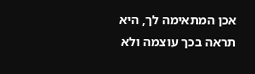אכן המתאימה לך, היא תראה בכך עוצמה ולא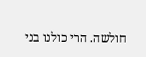חולשה. הרי כולנו בני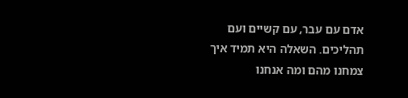אדם עם עבר, עם קשיים ועם תהליכים. השאלה היא תמיד איך צמחנו מהם ומה אנחנו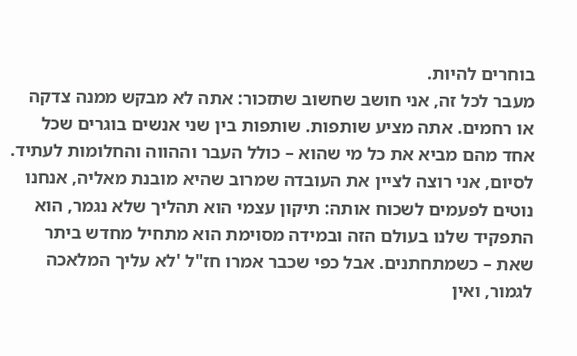בוחרים להיות.
מעבר לכל זה, אני חושב שחשוב שתזכור: אתה לא מבקש ממנה צדקה או רחמים. אתה מציע שותפות. שותפות בין שני אנשים בוגרים שכל אחד מהם מביא את כל מי שהוא – כולל העבר וההווה והחלומות לעתיד.
לסיום, אני רוצה לציין את העובדה שמרוב שהיא מובנת מאליה, אנחנו נוטים לפעמים לשכוח אותה: תיקון עצמי הוא תהליך שלא נגמר, הוא התפקיד שלנו בעולם הזה ובמידה מסוימת הוא מתחיל מחדש ביתר שאת – כשמתחתנים. אבל כפי שכבר אמרו חז"ל 'לא עליך המלאכה לגמור, ואין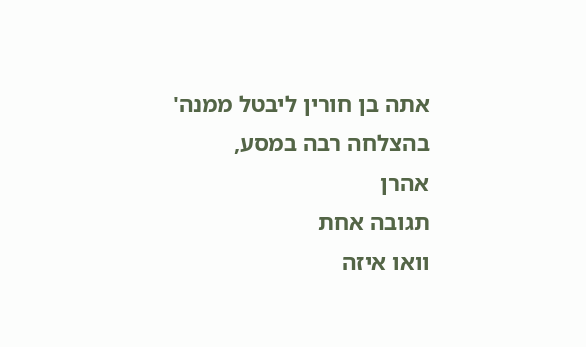אתה בן חורין ליבטל ממנה'
בהצלחה רבה במסע,
אהרן
תגובה אחת
וואו איזה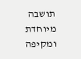תושבה מיוחדת ומקיפה